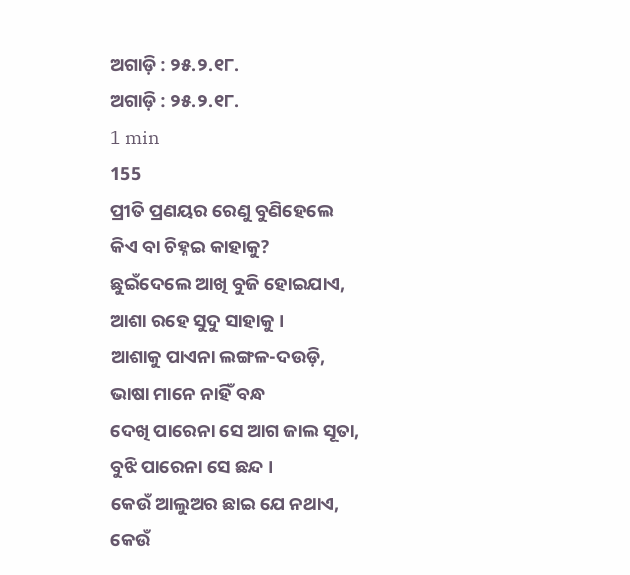ଅଗାଡ଼ି : ୨୫.୨.୧୮.
ଅଗାଡ଼ି : ୨୫.୨.୧୮.
1 min
155
ପ୍ରୀତି ପ୍ରଣୟର ରେଣୁ ବୁଣିହେଲେ
କିଏ ବା ଚିହ୍ନଇ କାହାକୁ?
ଛୁଇଁଦେଲେ ଆଖି ବୁଜି ହୋଇଯାଏ,
ଆଶା ରହେ ସୁଦୁ ସାହାକୁ ।
ଆଶାକୁ ପାଏନା ଲଙ୍ଗଳ-ଦଉଡ଼ି,
ଭାଷା ମାନେ ନାହିଁ ବନ୍ଧ
ଦେଖି ପାରେନା ସେ ଆଗ ଜାଲ ସୂତା,
ବୁଝି ପାରେନା ସେ ଛନ୍ଦ ।
କେଉଁ ଆଲୁଅର ଛାଇ ଯେ ନଥାଏ,
କେଉଁ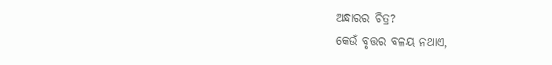ଅନ୍ଧାରର ଚିତ୍ର?
କେଉଁ ବୃତ୍ତର ବଳୟ ନଥାଏ,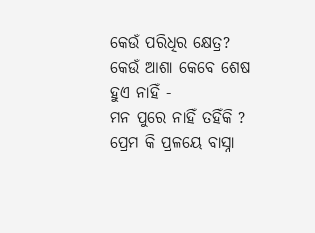କେଉଁ ପରିଧିର କ୍ଷେତ୍ର?
କେଉଁ ଆଶା କେବେ ଶେଷ ହୁଏ ନାହିଁ -
ମନ ପୁରେ ନାହିଁ ତହିଁକି ?
ପ୍ରେମ କି ପ୍ରଳୟେ ବାସ୍ନା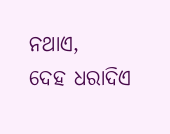ନଥାଏ,
ଦେହ ଧରାଦିଏ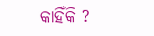କାହିଁକି ?